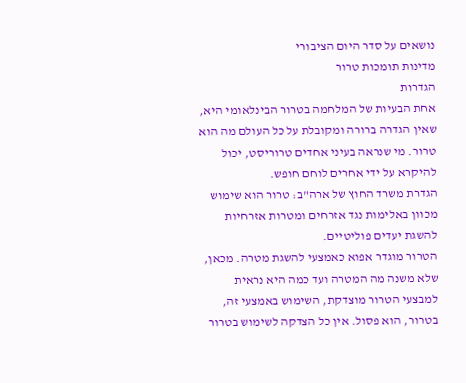נושאים על סדר היום הציבורי
מדינות תומכות טרור
הגדרות
אחת הבעיות של המלחמה בטרור הבינלאומי היא, שאין הגדרה ברורה ומקובלת על כל העולם מה הוא טרור. מי שנראה בעיני אחדים טרוריסט, יכול להיקרא על ידי אחרים לוחם חופש.
הגדרת משרד החוץ של ארה"ב: טרור הוא שימוש מכוון באלימות נגד אזרחים ומטרות אזרחיות להשגת יעדים פוליטיים.
הטרור מוגדר אפוא כאמצעי להשגת מטרה. מכאן, שלא משנה מה המטרה ועד כמה היא נראית למבצעי הטרור מוצדקת, השימוש באמצעי זה, בטרור, הוא פסול. אין כל הצדקה לשימוש בטרור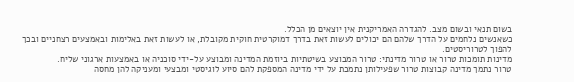בשום תנאי ובשום מצב. להגדרה האמריקנית אין יוצאים מן הכלל.
כשאנשים נלחמים על הדרך שלהם הם יכולים לעשות זאת בדרך דמוקרטית חוקית מקובלת, או לעשות זאת באלימות ובאמצעים רצחניים ובכך להפוך לטרוריסטים.
מדינות תומכות טרור או טרור מדינתי: טרור המבוצע בשיטתיות ביוזמת המדינה ומבוצע על-ידי סוכניה או באמצעות ארגוני שליח.
טרור נתמך מדינה קבוצות טרור שפעילותן נתמכת על ידי מדינה המספקת להם סיוע לוגיסטי ומבצעי ומעניקה להן מחסה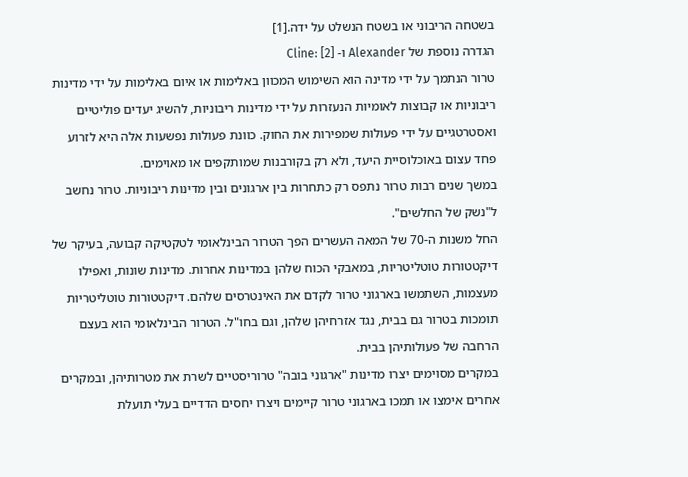בשטחה הריבוני או בשטח הנשלט על ידה.[1]
הגדרה נוספת של Alexander ו- Cline: [2]
טרור הנתמך על ידי מדינה הוא השימוש המכוון באלימות או איום באלימות על ידי מדינות ריבוניות או קבוצות לאומיות הנעזרות על ידי מדינות ריבוניות, להשיג יעדים פוליטיים ואסטרטגיים על ידי פעולות שמפירות את החוק. כוונת פעולות נפשעות אלה היא לזרוע פחד עצום באוכלוסיית היעד, ולא רק בקורבנות שמותקפים או מאוימים.
במשך שנים רבות טרור נתפס רק כתחרות בין ארגונים ובין מדינות ריבוניות. טרור נחשב ל"נשק של החלשים".
החל משנות ה-70 של המאה העשרים הפך הטרור הבינלאומי לטקטיקה קבועה, בעיקר של דיקטטורות טוטליטריות, במאבקי הכוח שלהן במדינות אחרות. מדינות שונות, ואפילו מעצמות, השתמשו בארגוני טרור לקדם את האינטרסים שלהם. דיקטטורות טוטליטריות תומכות בטרור גם בבית, נגד אזרחיהן שלהן, וגם בחו"ל. הטרור הבינלאומי הוא בעצם הרחבה של פעולותיהן בבית.
במקרים מסוימים יצרו מדינות "ארגוני בובה" טרוריסטיים לשרת את מטרותיהן, ובמקרים אחרים אימצו או תמכו בארגוני טרור קיימים ויצרו יחסים הדדיים בעלי תועלת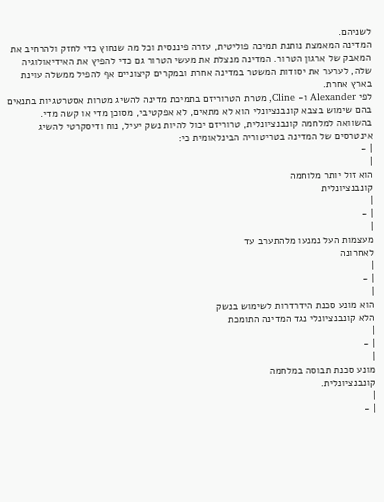לשניהם.
המדינה המאמצת נותנת תמיכה פוליטית, עזרה פיננסית וכל מה שנחוץ כדי לחזק ולהרחיב את המאבק של ארגון הטרור. המדינה מנצלת את מעשי הטרור גם כדי להפיץ את האידיאולוגיה שלה, לערער את יסודות המשטר במדינה אחרת ובמקרים קיצוניים אף להפיל ממשלה עוינת בארץ אחרת.
לפי Alexander ו- Cline, מטרת הטרוריזם בתמיכת מדינה להשיג מטרות אסטרטגיות בתנאים בהם שימוש בצבא קונבנציונלי הוא לא מתאים, לא אפקטיבי, מסוכן מדי או קשה מדי. בהשוואה למלחמה קונבנציונלית, טרוריזם יכול להיות נשק יעיל, נוח ודיסקרטי להשיג אינטרסים של המדינה בטריטוריה הבינלאומית כי:
| -
|
הוא זול יותר מלוחמה
קונבנציונלית
|
| -
|
מעצמות העל נמנעו מלהתערב עד
לאחרונה
|
| -
|
הוא מונע סכנת הידרדרות לשימוש בנשק
הלא קונבנציונלי נגד המדינה התומכת
|
| -
|
מונע סכנת תבוסה במלחמה
קונבנציונלית.
|
| -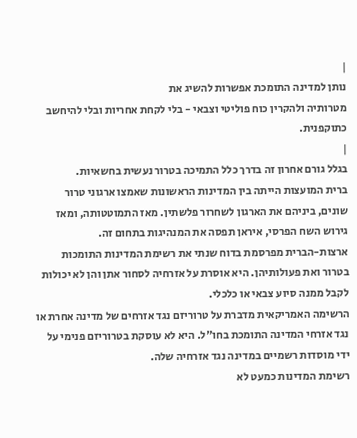|
נותן למדינה התומכת אפשרות להשיג את
מטרותיה ולהקרין כוח פוליטי וצבאי - בלי לקחת אחריות ובלי להיחשב
כתוקפנית.
|
בגלל גורם אחרון זה בדרך כלל התמיכה בטרור נעשית בחשאיות.
ברית המועצות הייתה בין המדינות הראשונות שאמצו ארגוני טרור שונים, ביניהם את הארגון לשחרור פלשתין. מאז התמוטטותה, ומאז גירוש השח הפרסי, איראן תפסה את המנהיגות בתחום זה.
ארצות-הברית מפרסמת בדוח שנתי את רשימת המדינות התומכות בטרור ואת פעולותיהן. היא אוסרת על אזרחיה לסחור אתן והן לא יכולות לקבל ממנה סיוע צבאי או כלכלי.
הרשימה האמריקאית מדברת על טרוריזם נגד אזרחים של מדינה אחרת או נגד אזרחי המדינה התומכת בחו"ל. היא לא עוסקת בטרוריזם פנימי על ידי מוסדות רשמיים במדינה נגד אזרחיה שלה.
רשימת המדינות כמעט לא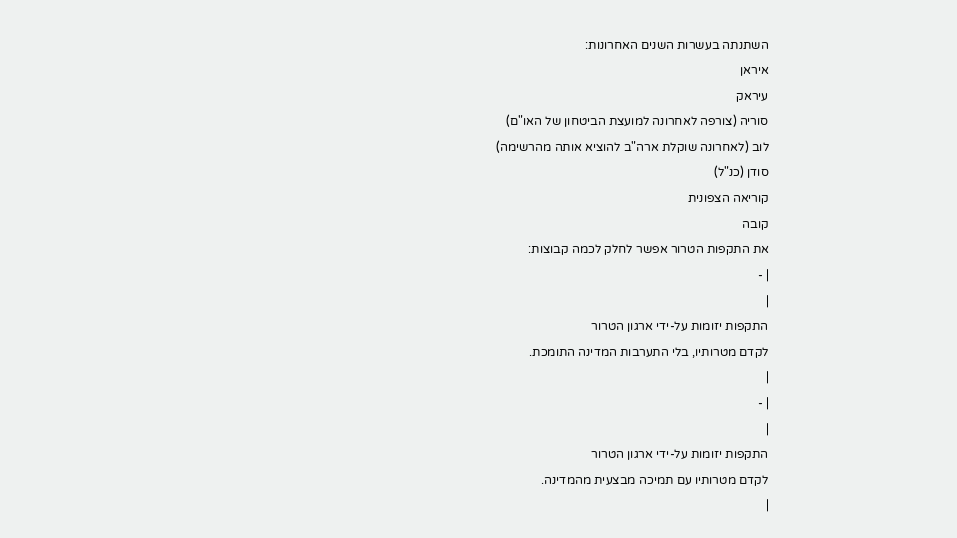השתנתה בעשרות השנים האחרונות:
איראן
עיראק
סוריה (צורפה לאחרונה למועצת הביטחון של האו"ם)
לוב (לאחרונה שוקלת ארה"ב להוציא אותה מהרשימה)
סודן (כנ"ל)
קוריאה הצפונית
קובה
את התקפות הטרור אפשר לחלק לכמה קבוצות:
| -
|
התקפות יזומות על-ידי ארגון הטרור
לקדם מטרותיו, בלי התערבות המדינה התומכת.
|
| -
|
התקפות יזומות על-ידי ארגון הטרור
לקדם מטרותיו עם תמיכה מבצעית מהמדינה.
|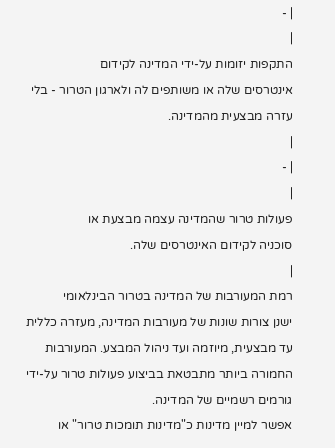| -
|
התקפות יזומות על-ידי המדינה לקידום
אינטרסים שלה או משותפים לה ולארגון הטרור - בלי עזרה מבצעית מהמדינה.
|
| -
|
פעולות טרור שהמדינה עצמה מבצעת או
סוכניה לקידום האינטרסים שלה.
|
רמת המעורבות של המדינה בטרור הבינלאומי
ישנן צורות שונות של מעורבות המדינה, מעזרה כללית עד מבצעית, מיוזמה ועד ניהול המבצע. המעורבות החמורה ביותר מתבטאת בביצוע פעולות טרור על-ידי גורמים רשמיים של המדינה.
אפשר למיין מדינות כ"מדינות תומכות טרור" או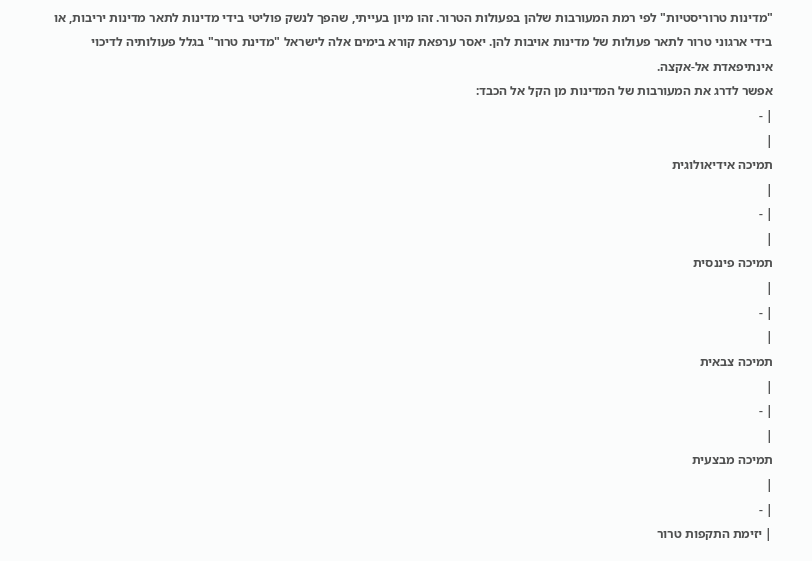"מדינות טרוריסטיות" לפי רמת המעורבות שלהן בפעולות הטרור. זהו מיון בעייתי, שהפך לנשק פוליטי בידי מדינות לתאר מדינות יריבות, או בידי ארגוני טרור לתאר פעולות של מדינות אויבות להן. יאסר ערפאת קורא בימים אלה לישראל "מדינת טרור" בגלל פעולותיה לדיכוי אינתיפאדת אל-אקצה.
אפשר לדרג את המעורבות של המדינות מן הקל אל הכבד:
| -
|
תמיכה אידיאולוגית
|
| -
|
תמיכה פיננסית
|
| -
|
תמיכה צבאית
|
| -
|
תמיכה מבצעית
|
| -
| יזימת התקפות טרור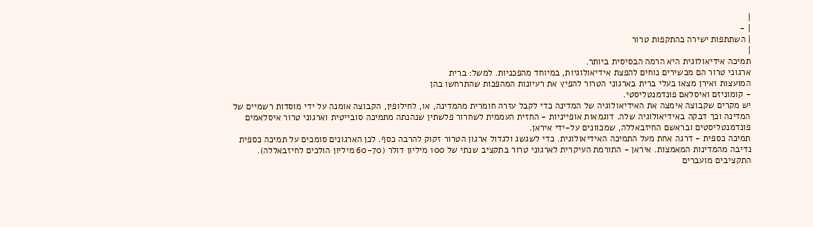|
| -
| השתתפות ישירה בהתקפות טרור
|
תמיכה אידיאולוגית היא הרמה הבסיסית ביותר.
ארגוני טרור הם מכשירים נוחים להפצת אידיאולוגיות, במיוחד מהפכניות. למשל: ברית
המועצות ואירן מצאו בעלי ברית בארגוני הטרור להפיץ את רעיונות המהפכות שהתרחשו בהן
- קומוניזם ואיסלאם פונדמנטליסטי.
יש מקרים שקבוצה אימצה את האידיאולוגיה של המדינה כדי לקבל עזרה חומרית מהמדינה, או, לחילופין, הקבוצה אומנה על ידי מוסדות רשמיים של המדינה וכך דבקה באידיאולוגיה שלה. דוגמאות אופייניות - החזית העממית לשחרור פלשתין שנהנתה מתמיכה סובייטית וארגוני טרור איסלאמים פונדמנטליסטים ובראשם החיזבאללה, שמכוונים על-ידי איראן.
תמיכה כספית - דרגה אחת מעל התמיכה האידיאולוגית. כדי לשגשג ולגדול ארגון הטרור זקוק להרבה כסף. לכן הארגונים סומכים על תמיכה כספית נדיבה מהמדינות המאמצות. איראן - התורמת העיקרית לארגוני טרור בתקציב שנתי של 100 מיליון דולר (60-70 מיליון הולכים לחיזבאללה). התקציבים מועברים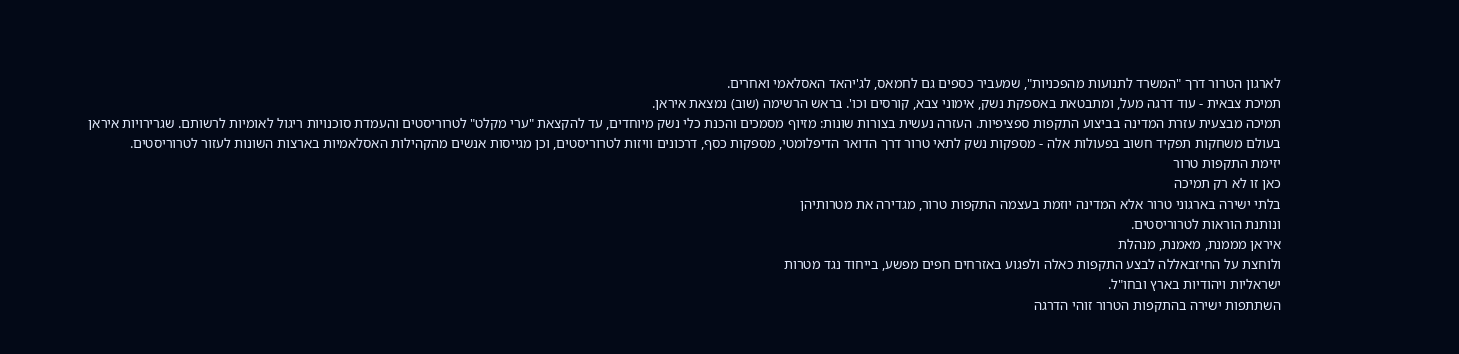לארגון הטרור דרך "המשרד לתנועות מהפכניות", שמעביר כספים גם לחמאס, לג'יהאד האסלאמי ואחרים.
תמיכת צבאית - עוד דרגה מעל, ומתבטאת באספקת נשק, אימוני צבא, קורסים וכו'. בראש הרשימה (שוב) נמצאת איראן.
תמיכה מבצעית עזרת המדינה בביצוע התקפות ספציפיות. העזרה נעשית בצורות שונות: מזיוף מסמכים והכנת כלי נשק מיוחדים, עד להקצאת "ערי מקלט" לטרוריסטים והעמדת סוכנויות ריגול לאומיות לרשותם. שגרירויות איראן בעולם משחקות תפקיד חשוב בפעולות אלה - מספקות נשק לתאי טרור דרך הדואר הדיפלומטי, מספקות כסף, דרכונים וויזות לטרוריסטים, וכן מגייסות אנשים מהקהילות האסלאמיות בארצות השונות לעזור לטרוריסטים.
יזימת התקפות טרור
כאן זו לא רק תמיכה
בלתי ישירה בארגוני טרור אלא המדינה יוזמת בעצמה התקפות טרור, מגדירה את מטרותיהן
ונותנת הוראות לטרוריסטים.
איראן מממנת, מאמנת, מנהלת
ולוחצת על החיזבאללה לבצע התקפות כאלה ולפגוע באזרחים חפים מפשע, בייחוד נגד מטרות
ישראליות ויהודיות בארץ ובחו"ל.
השתתפות ישירה בהתקפות הטרור זוהי הדרגה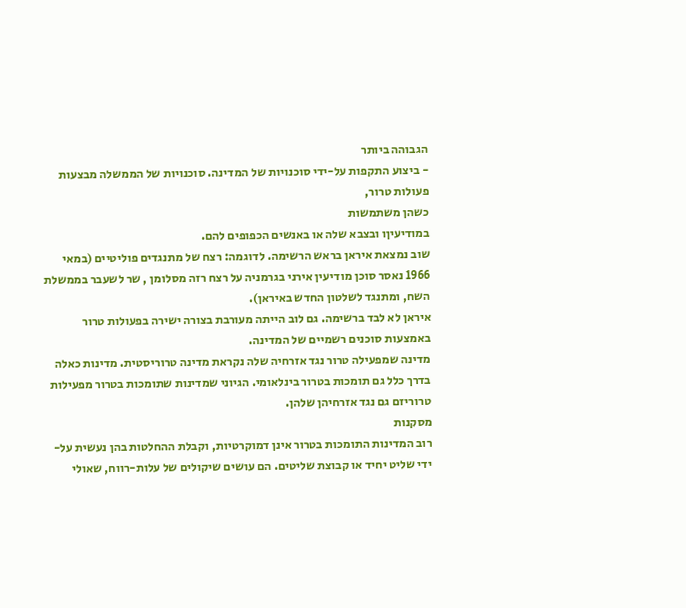הגבוהה ביותר
- ביצוע התקפות על-ידי סוכנויות של המדינה. סוכנויות של הממשלה מבצעות פעולות טרור,
כשהן משתמשות
במודיעיןו ובצבא שלה או באנשים הכפופים להם.
שוב נמצאת איראן בראש הרשימה. לדוגמה: רצח של מתנגדים פוליטיים (במאי 1966 נאסר סוכן מודיעין אירני בגרמניה על רצח רזה מסלומן , שר לשעבר בממשלת השח, ומתנגד לשלטון החדש באיראן).
איראן לא לבד ברשימה. גם לוב הייתה מעורבת בצורה ישירה בפעולות טרור באמצעות סוכנים רשמיים של המדינה.
מדינה שמפעילה טרור נגד אזרחיה שלה נקראת מדינה טרוריסטית. מדינות כאלה בדרך כלל גם תומכות בטרור בינלאומי. הגיוני שמדינות שתומכות בטרור מפעילות טרוריזם גם נגד אזרחיהן שלהן.
מסקנות
רוב המדינות התומכות בטרור אינן דמוקרטיות, וקבלת ההחלטות בהן נעשית על-ידי שליט יחיד או קבוצת שליטים. הם עושים שיקולים של עלות-רווח, שאולי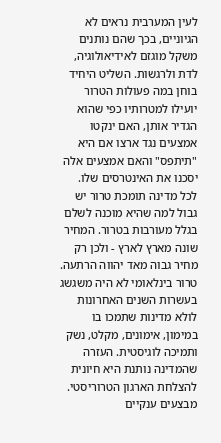לעין המערבית נראים לא הגיוניים, בכך שהם נותנים משקל מוגזם לאידיאולוגיה, לדת ולרגשות. השליט היחיד בוחן במה פעולות הטרור יועילו למטרותיו כפי שהוא הגדיר אותן, האם ינקטו אמצעים נגד ארצו אם היא "תיתפס" והאם אמצעים אלה יסכנו את האינטרסים שלו.
לכל מדינה תומכת טרור יש גבול למה שהיא מוכנה לשלם בגלל מעורבות בטרור. המחיר שונה מארץ לארץ - ולכן רק מחיר גבוה מאד יהווה הרתעה.
טרור בינלאומי לא היה משגשג בעשרות השנים האחרונות לולא מדינות שתמכו בו במימון, אימונים, מקלט, נשק ותמיכה לוגיסטית. העזרה שהמדינה נותנת היא חיונית להצלחת הארגון הטרוריסטי. מבצעים ענקיים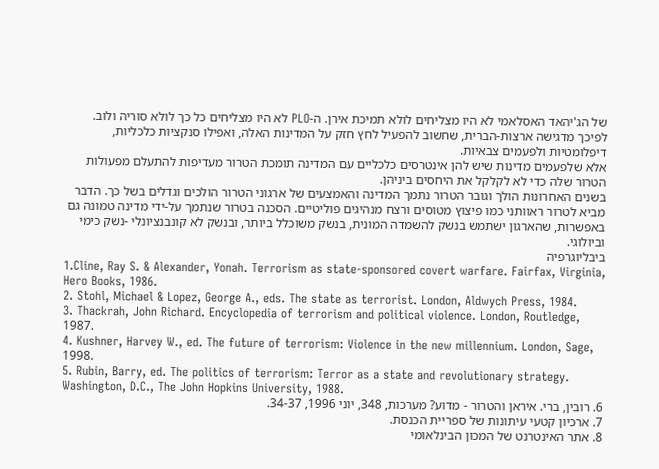של הג'יהאד האסלאמי לא היו מצליחים לולא תמיכת אירן. ה-PLO לא היו מצליחים כל כך לולא סוריה ולוב. לפיכך מדגישה ארצות-הברית, שחשוב להפעיל לחץ חזק על המדינות האלה, ואפילו סנקציות כלכליות, דיפלומטיות ולפעמים צבאיות.
אלא שלפעמים מדינות שיש להן אינטרסים כלכליים עם המדינה תומכת הטרור מעדיפות להתעלם מפעולות הטרור שלה כדי לא לקלקל את היחסים ביניהן.
בשנים האחרונות הולך וגובר הטרור נתמך המדינה והאמצעים של ארגוני הטרור הולכים וגדלים בשל כך. הדבר מביא לטרור ראוותני כמו פיצוץ מטוסים ורצח מנהיגים פוליטיים. הסכנה בטרור שנתמך על-ידי מדינה טמונה גם באפשרות, שהארגון ישתמש בנשק להשמדה המונית, בנשק משוכלל ביותר, ובנשק לא קונבנציונלי -נשק כימי וביולוגי.
ביבליוגרפיה
1.Cline, Ray S. & Alexander, Yonah. Terrorism as state-sponsored covert warfare. Fairfax, Virginia, Hero Books, 1986.
2. Stohl, Michael & Lopez, George A., eds. The state as terrorist. London, Aldwych Press, 1984.
3. Thackrah, John Richard. Encyclopedia of terrorism and political violence. London, Routledge, 1987.
4. Kushner, Harvey W., ed. The future of terrorism: Violence in the new millennium. London, Sage, 1998.
5. Rubin, Barry, ed. The politics of terrorism: Terror as a state and revolutionary strategy. Washington, D.C., The John Hopkins University, 1988.
6. רובין, ברי. איראן והטרור - מדוע? מערכות, 348, יוני 1996, 34-37.
7. ארכיון קטעי עיתונות של ספריית הכנסת.
8. אתר האינטרנט של המכון הבינלאומי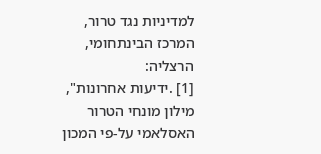למדיניות נגד טרור, המרכז הבינתחומי, הרצליה:
[1] .ידיעות אחרונות", מילון מונחי הטרור האסלאמי על-פי המכון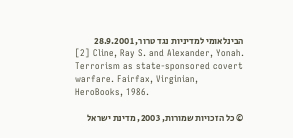הבינלאומי למדיניות נגד טרור, 28.9.2001
[2] Cline, Ray S. and Alexander, Yonah. Terrorism as state-sponsored covert warfare. Fairfax, Virginian, HeroBooks, 1986.

© כל הזכויות שמורות, 2003, מדינת ישראל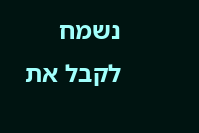נשמח לקבל את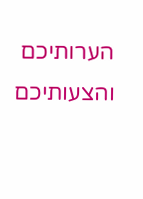הערותיכם והצעותיכם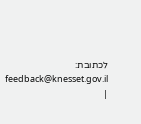לכתובת: feedback@knesset.gov.il
|